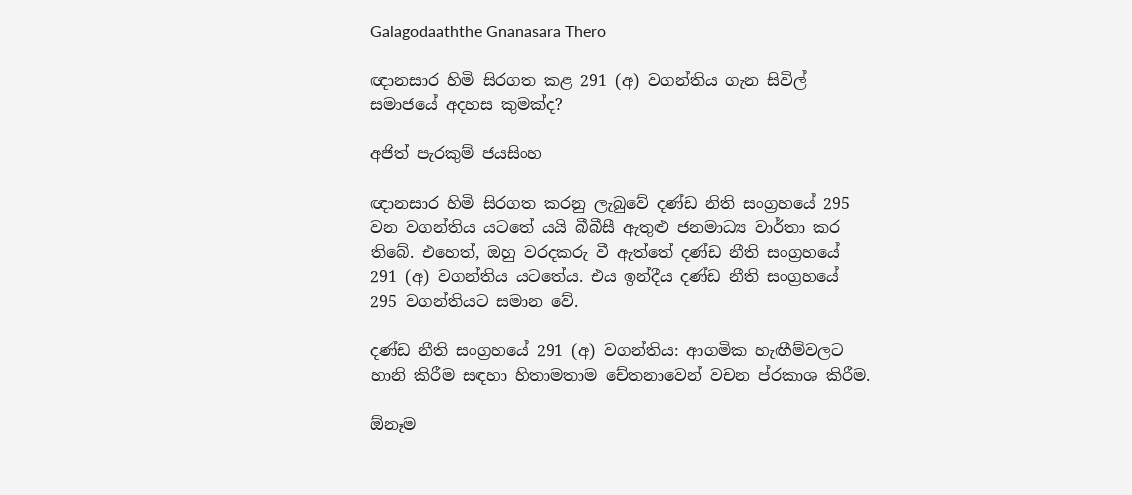Galagodaaththe Gnanasara Thero

ඥානසාර හිමි සිරගත කළ 291 (අ) වගන්තිය ගැන සිවිල් සමාජයේ අදහස කුමක්ද?

අජිත් පැරකුම් ජයසිංහ

ඥානසාර හිමි සිරගත කරනු ලැබුවේ දණ්ඩ නිති සංග්‍රහයේ 295 වන වගන්තිය යටතේ යයි බීබීසී ඇතුළු ජනමාධ්‍ය වාර්තා කර තිබේ. එහෙත්, ඔහු වරදකරු වී ඇත්තේ දණ්ඩ නීති සංග්‍රහයේ 291 (අ) වගන්තිය යටතේය. එය ඉන්දීය දණ්ඩ නීති සංග්‍රහයේ 295 වගන්තියට සමාන වේ.

දණ්ඩ නීති සංග්‍රහයේ 291 (අ) වගන්තිය: ආගමික හැඟීම්වලට හානි කිරීම සඳහා හිතාමතාම චේතනාවෙන් වචන ප්රකාශ කිරීම.

ඕනෑම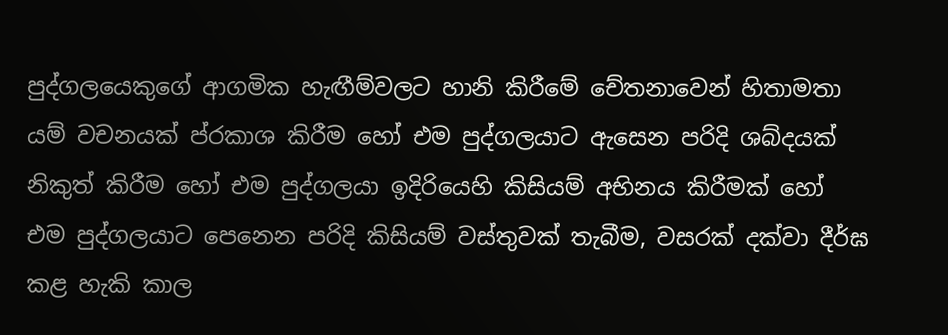පුද්ගලයෙකුගේ ආගමික හැඟීම්වලට හානි කිරීමේ චේතනාවෙන් හිතාමතා යම් වචනයක් ප්රකාශ කිරීම හෝ එම පුද්ගලයාට ඇසෙන පරිදි ශබ්දයක් නිකුත් කිරීම හෝ එම පුද්ගලයා ඉදිරියෙහි කිසියම් අභිනය කිරීමක් හෝ එම පුද්ගලයාට පෙනෙන පරිදි කිසියම් වස්තුවක් තැබීම, වසරක් දක්වා දීර්ඝ කළ හැකි කාල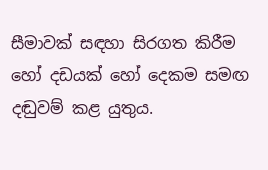සීමාවක් සඳහා සිරගත කිරීම හෝ දඩයක් හෝ දෙකම සමඟ දඬුවම් කළ යුතුය.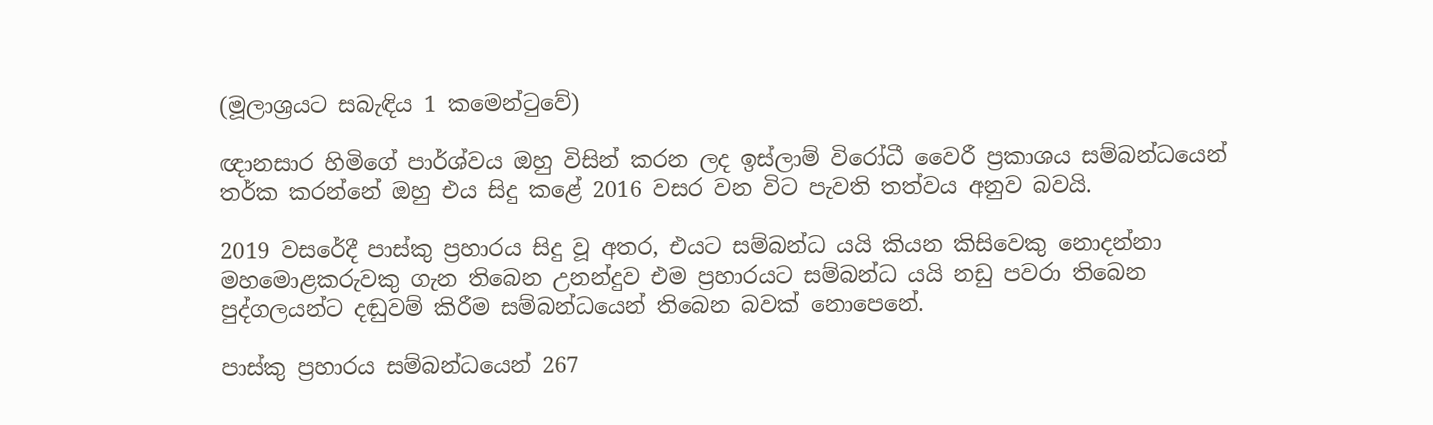(මූලාශ්‍රයට සබැඳිය 1 කමෙන්ටුවේ)

ඥානසාර හිමිගේ පාර්ශ්වය ඔහු විසින් කරන ලද ඉස්ලාම් විරෝධී වෛරී ප්‍රකාශය සම්බන්ධයෙන් තර්ක කරන්නේ ඔහු එය සිදු කළේ 2016 වසර වන විට පැවති තත්වය අනුව බවයි.

2019 වසරේදී පාස්කු ප්‍රහාරය සිදු වූ අතර, එයට සම්බන්ධ යයි කියන කිසිවෙකු නොදන්නා මහමොළකරුවකු ගැන තිබෙන උනන්දුව එම ප්‍රහාරයට සම්බන්ධ යයි නඩු පවරා තිබෙන පුද්ගලයන්ට දඬුවම් කිරීම සම්බන්ධයෙන් තිබෙන බවක් නොපෙනේ.

පාස්කු ප්‍රහාරය සම්බන්ධයෙන් 267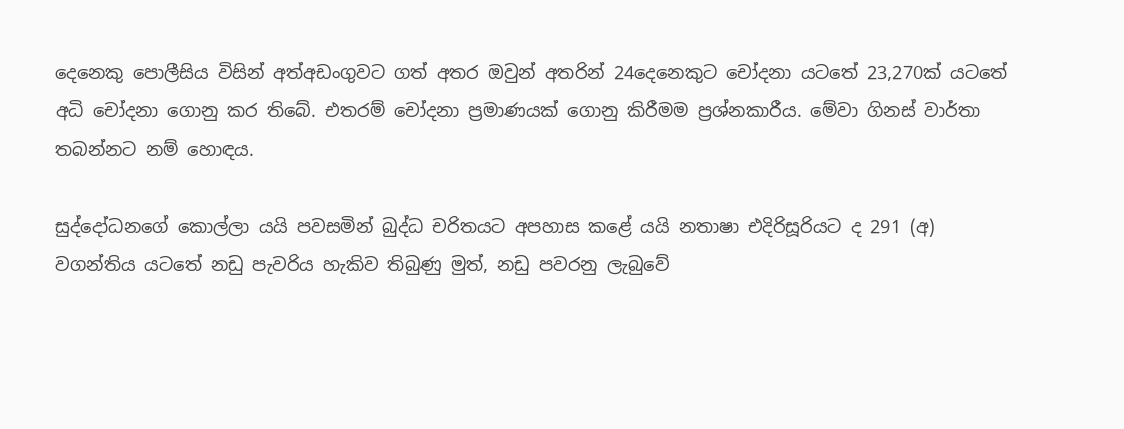දෙනෙකු පොලීසිය විසින් අත්අඩංගුවට ගත් අතර ඔවුන් අතරින් 24දෙනෙකුට චෝදනා යටතේ 23,270ක් යටතේ අධි චෝදනා ගොනු කර තිබේ. එතරම් චෝදනා ප්‍රමාණයක් ගොනු කිරීමම ප්‍රශ්නකාරීය. මේවා ගිනස් වාර්තා තබන්නට නම් හොඳය.

සුද්දෝධනගේ කොල්ලා යයි පවසමින් බුද්ධ චරිතයට අපහාස කළේ යයි නතාෂා එදිරිසූරියට ද 291 (අ) වගන්තිය යටතේ නඩු පැවරිය හැකිව තිබුණු මුත්, නඩු පවරනු ලැබුවේ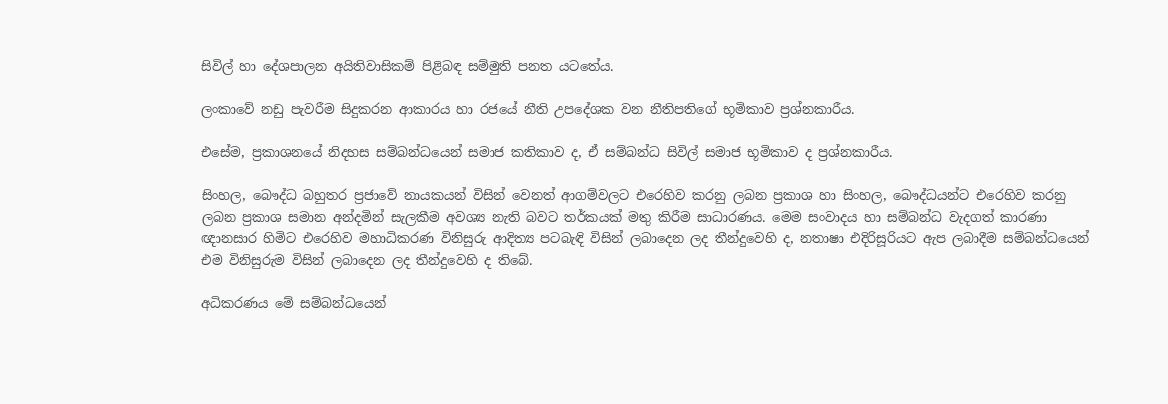සිවිල් හා දේශපාලන අයිතිවාසිකම් පිළිබඳ සම්මුති පනත යටතේය.

ලංකාවේ නඩු පැවරීම සිදුකරන ආකාරය හා රජයේ නීති උපදේශක වන නීතිපතිගේ භූමිකාව ප්‍රශ්නකාරීය.

එසේම, ප්‍රකාශනයේ නිදහස සම්බන්ධයෙන් සමාජ කතිකාව ද, ඒ සම්බන්ධ සිවිල් සමාජ භූමිකාව ද ප්‍රශ්නකාරීය.

සිංහල, බෞද්ධ බහුතර ප්‍රජාවේ නායකයන් විසින් වෙනත් ආගම්වලට එරෙහිව කරනු ලබන ප්‍රකාශ හා සිංහල, බෞද්ධයන්ට එරෙහිව කරනු ලබන ප්‍රකාශ සමාන අන්දමින් සැලකීම අවශ්‍ය නැති බවට තර්කයක් මතු කිරීම සාධාරණය. මෙම සංවාදය හා සම්බන්ධ වැදගත් කාරණා ඥානසාර හිමිට එරෙහිව මහාධිකරණ විනිසුරු ආදිත්‍ය පටබැඳි විසින් ලබාදෙන ලද තීන්දුවෙහි ද, නතාෂා එදිරිසූරියට ඇප ලබාදීම සම්බන්ධයෙන් එම විනිසුරුම විසින් ලබාදෙන ලද තීන්දුවෙහි ද තිබේ.

අධිකරණය මේ සම්බන්ධයෙන්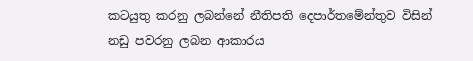කටයුතු කරනු ලබන්නේ නීතිපති දෙපාර්තමේන්තුව විසින් නඩු පවරනු ලබන ආකාරය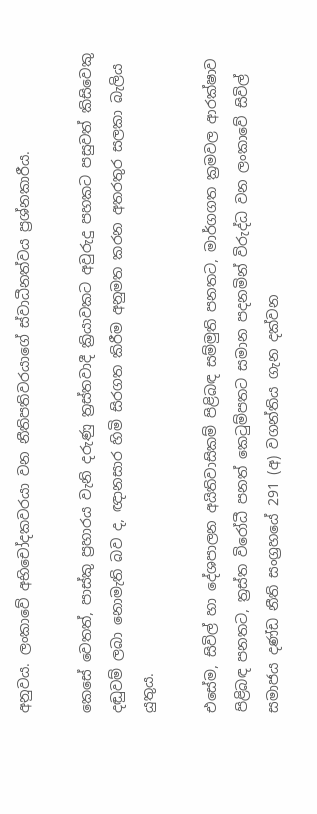අනුවය. ලංකාවේ අභිචෝදකවරයා වන නීතිපතිවරයාගේ ස්වාධීනත්වය ප්‍රශ්නකාරීය.

කෙසේ වෙතත්, පාස්කු ප්‍රහාරය වැනි දරුණු ත්‍රස්තවාදී ක්‍රියාවකට අවුරුදු පහකට පසුවත් කිසිවෙකු දඬුවම් ලබා නොමැති බව ද, ඥානසාර හිමි සිරගත කිරීම අනුමත කරන අතරතුර සලකා බැලිය යුතුය.

එසේම, සිවිල් හා දේශපාලන අයිතිවාසිකම් පිළිබඳ සම්මුති පනතට, මාර්ගගත ක්‍රමවල ආරක්ෂාව පිළිබඳ පනතට, ත්‍රස්ත විරෝධී පනත් කෙටුම්පතට සමාන පදනමින් විරුද්ධ වන ලංකාවේ සිවිල් සමාජය දණ්ඩ නීති සංග්‍රහයේ 291 (අ) වගන්තිය ගැන දක්වන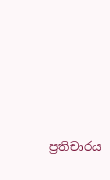ප්‍රතිචාරය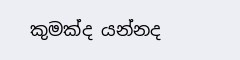කුමක්ද යන්නද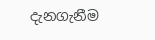දැනගැනීම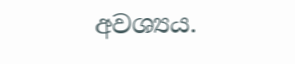අවශ්‍යය.